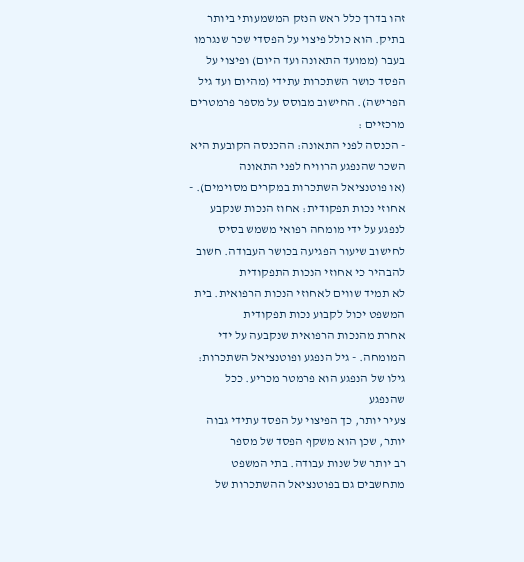זהו בדרך כלל ראש הנזק המשמעותי ביותר בתיק. הוא כולל פיצוי על הפסדי שכר שנגרמו
בעבר (ממועד התאונה ועד היום) ופיצוי על הפסד כושר השתכרות עתידי (מהיום ועד גיל
הפרישה). החישוב מבוסס על מספר פרמטרים מרכזיים :
- הכנסה לפני התאונה: ההכנסה הקובעת היא השכר שהנפגע הרוויח לפני התאונה
(או פוטנציאל השתכרות במקרים מסוימים). - אחוזי נכות תפקודית: אחוז הנכות שנקבע לנפגע על ידי מומחה רפואי משמש בסיס
לחישוב שיעור הפגיעה בכושר העבודה. חשוב להבהיר כי אחוזי הנכות התפקודית
לא תמיד שווים לאחוזי הנכות הרפואית. בית המשפט יכול לקבוע נכות תפקודית
אחרת מהנכות הרפואית שנקבעה על ידי המומחה. - גיל הנפגע ופוטנציאל השתכרות: גילו של הנפגע הוא פרמטר מכריע. ככל שהנפגע
צעיר יותר, כך הפיצוי על הפסד עתידי גבוה יותר, שכן הוא משקף הפסד של מספר
רב יותר של שנות עבודה. בתי המשפט מתחשבים גם בפוטנציאל ההשתכרות של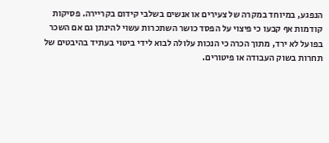הנפגע, במיוחד במקרה של צעירים או אנשים בשלבי קידום בקריירה. פסיקות
קודמות אף קבעו כי פיצוי על הפסד כושר השתכרות עשוי להינתן גם אם השכר
בפועל לא ירד, מתוך הכרה כי הנכות עלולה לבוא לידי ביטוי בעתיד בהיבטים של
תחרות בשוק העבודה או פיטורים.